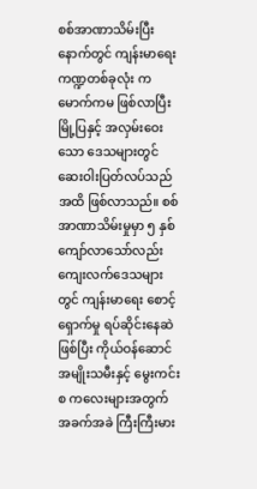စစ်အာဏာသိမ်းပြီးနောက်တွင် ကျန်းမာရေးကဏ္ဍတစ်ခုလုံး ကမောက်ကမ ဖြစ်လာပြီး မြို့ပြနှင့် အလှမ်းဝေးသော ဒေသများတွင် ဆေးဝါးပြတ်လပ်သည်အထိ ဖြစ်လာသည်။ စစ်အာဏာသိမ်းမှုမှာ ၅ နှစ်ကျော်လာသော်လည်း ကျေးလက်ဒေသများတွင် ကျန်းမာရေး စောင့်ရှောက်မှု ရပ်ဆိုင်းနေဆဲဖြစ်ပြီး ကိုယ်ဝန်ဆောင် အမျိုးသမီးနှင့် မွေးကင်းစ ကလေးများအတွက် အခက်အခဲ ကြီးကြီးမား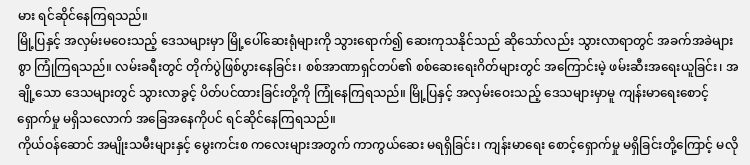မား ရင်ဆိုင်နေကြရသည်။
မြို့ပြနှင့် အလှမ်းမဝေးသည့် ဒေသများမှာ မြို့ပေါ်ဆေးရုံများကို သွားရောက်၍ ဆေးကုသနိုင်သည် ဆိုသော်လည်း သွားလာရာတွင် အခက်အခဲများစွာ ကြုံကြရသည်။ လမ်းခရီးတွင် တိုက်ပွဲဖြစ်ပွားနေခြင်း၊ စစ်အာဏာရှင်တပ်၏ စစ်ဆေးရေးဂိတ်များတွင် အကြောင်းမဲ့ ဖမ်းဆီးအရေးယူခြင်း၊ အချို့သော ဒေသများတွင် သွားလာခွင့် ပိတ်ပင်ထားခြင်းတို့ကို ကြုံနေကြရသည်။ မြို့ပြနှင့် အလှမ်းဝေးသည့် ဒေသများမှာမူ ကျန်းမာရေးစောင့်ရှောက်မှု မရှိသလောက် အခြေအနေကိုပင် ရင်ဆိုင်နေကြရသည်။
ကိုယ်ဝန်ဆောင် အမျိုးသမီးများနှင့် မွေးကင်းစ ကလေးများအတွက် ကာကွယ်ဆေး မရရှိခြင်း၊ ကျန်းမာရေး စောင့်ရှောက်မှု မရှိခြင်းတို့ကြောင့် မလို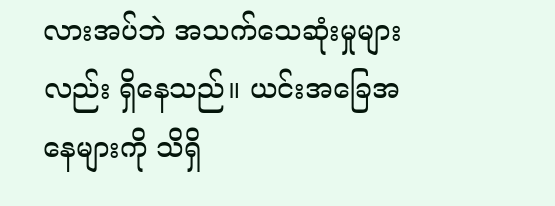လားအပ်ဘဲ အသက်သေဆုံးမှုများလည်း ရှိနေသည်။ ယင်းအခြေအနေများကို သိရှိ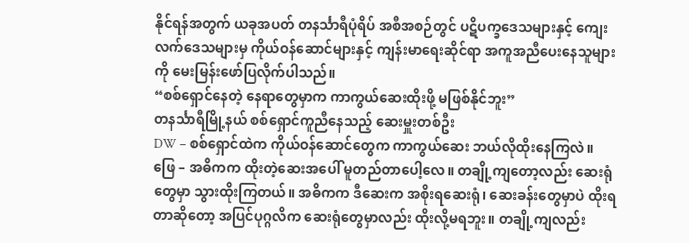နိုင်ရန်အတွက် ယခုအပတ် တနင်္သာရီပုံရိပ် အစီအစဉ်တွင် ပဋိပက္ခဒေသများနှင့် ကျေးလက်ဒေသများမှ ကိုယ်ဝန်ဆောင်များနှင့် ကျန်းမာရေးဆိုင်ရာ အကူအညီပေးနေသူများကို မေးမြန်းဖော်ပြလိုက်ပါသည်။
“စစ်ရှောင်နေတဲ့ နေရာတွေမှာက ကာကွယ်ဆေးထိုးဖို့ မဖြစ်နိုင်ဘူး”
တနင်္သာရီမြို့နယ် စစ်ရှောင်ကူညီနေသည့် ဆေးမှူးတစ်ဦး
DW – စစ်ရှောင်ထဲက ကိုယ်ဝန်ဆောင်တွေက ကာကွယ်ဆေး ဘယ်လိုထိုးနေကြလဲ။
ဖြေ – အဓိကက ထိုးတဲ့ဆေးအပေါ် မူတည်တာပေါ့လေ။ တချို့ကျတော့လည်း ဆေးရုံတွေမှာ သွားထိုးကြတယ်။ အဓိကက ဒီဆေးက အစိုးရဆေးရုံ၊ ဆေးခန်းတွေမှာပဲ ထိုးရတာဆိုတော့ အပြင်ပုဂ္ဂလိက ဆေးရုံတွေမှာလည်း ထိုးလို့မရဘူး။ တချို့ကျလည်း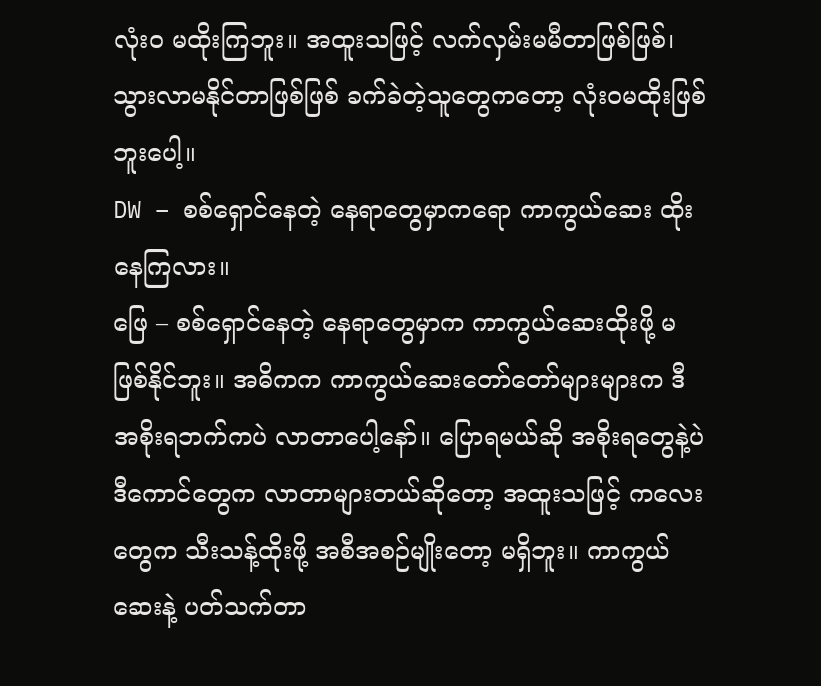လုံးဝ မထိုးကြဘူး။ အထူးသဖြင့် လက်လှမ်းမမီတာဖြစ်ဖြစ်၊ သွားလာမနိုင်တာဖြစ်ဖြစ် ခက်ခဲတဲ့သူတွေကတော့ လုံးဝမထိုးဖြစ်ဘူးပေါ့။
DW – စစ်ရှောင်နေတဲ့ နေရာတွေမှာကရော ကာကွယ်ဆေး ထိုးနေကြလား။
ဖြေ – စစ်ရှောင်နေတဲ့ နေရာတွေမှာက ကာကွယ်ဆေးထိုးဖို့ မဖြစ်နိုင်ဘူး။ အဓိကက ကာကွယ်ဆေးတော်တော်များများက ဒီအစိုးရဘက်ကပဲ လာတာပေါ့နော်။ ပြောရမယ်ဆို အစိုးရတွေနဲ့ပဲ ဒီကောင်တွေက လာတာများတယ်ဆိုတော့ အထူးသဖြင့် ကလေးတွေက သီးသန့်ထိုးဖို့ အစီအစဉ်မျိုးတော့ မရှိဘူး။ ကာကွယ်ဆေးနဲ့ ပတ်သက်တာ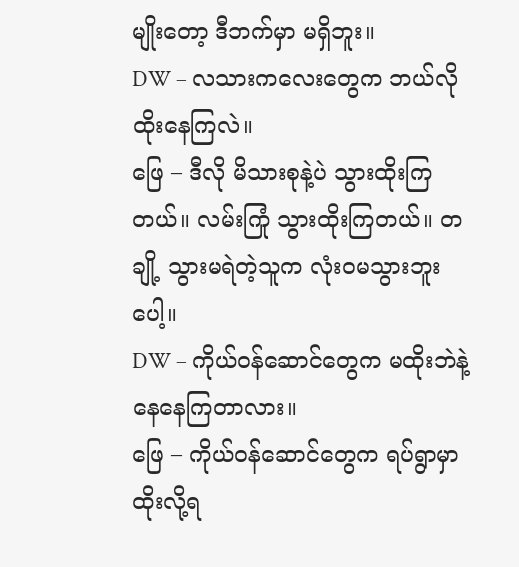မျိုးတော့ ဒီဘက်မှာ မရှိဘူး။
DW – လသားကလေးတွေက ဘယ်လိုထိုးနေကြလဲ။
ဖြေ – ဒီလို မိသားစုနဲ့ပဲ သွားထိုးကြတယ်။ လမ်းကြုံ သွားထိုးကြတယ်။ တချို့ သွားမရဲတဲ့သူက လုံးဝမသွားဘူးပေါ့။
DW – ကိုယ်ဝန်ဆောင်တွေက မထိုးဘဲနဲ့ နေနေကြတာလား။
ဖြေ – ကိုယ်ဝန်ဆောင်တွေက ရပ်ရွာမှာ ထိုးလို့ရ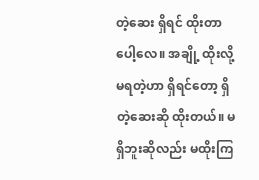တဲ့ဆေး ရှိရင် ထိုးတာပေါ့လေ။ အချို့ ထိုးလို့မရတဲ့ဟာ ရှိရင်တော့ ရှိတဲ့ဆေးဆို ထိုးတယ်။ မရှိဘူးဆိုလည်း မထိုးကြ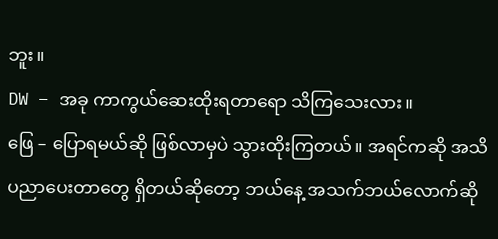ဘူး။
DW – အခု ကာကွယ်ဆေးထိုးရတာရော သိကြသေးလား။
ဖြေ – ပြောရမယ်ဆို ဖြစ်လာမှပဲ သွားထိုးကြတယ်။ အရင်ကဆို အသိပညာပေးတာတွေ ရှိတယ်ဆိုတော့ ဘယ်နေ့ အသက်ဘယ်လောက်ဆို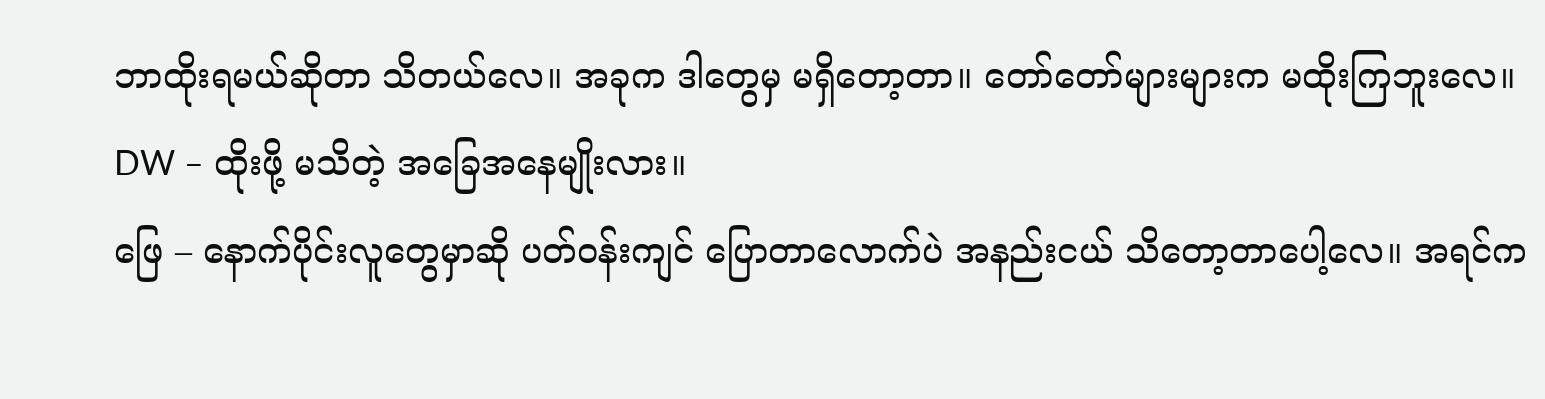ဘာထိုးရမယ်ဆိုတာ သိတယ်လေ။ အခုက ဒါတွေမှ မရှိတော့တာ။ တော်တော်များများက မထိုးကြဘူးလေ။
DW – ထိုးဖို့ မသိတဲ့ အခြေအနေမျိုးလား။
ဖြေ – နောက်ပိုင်းလူတွေမှာဆို ပတ်ဝန်းကျင် ပြောတာလောက်ပဲ အနည်းငယ် သိတော့တာပေါ့လေ။ အရင်က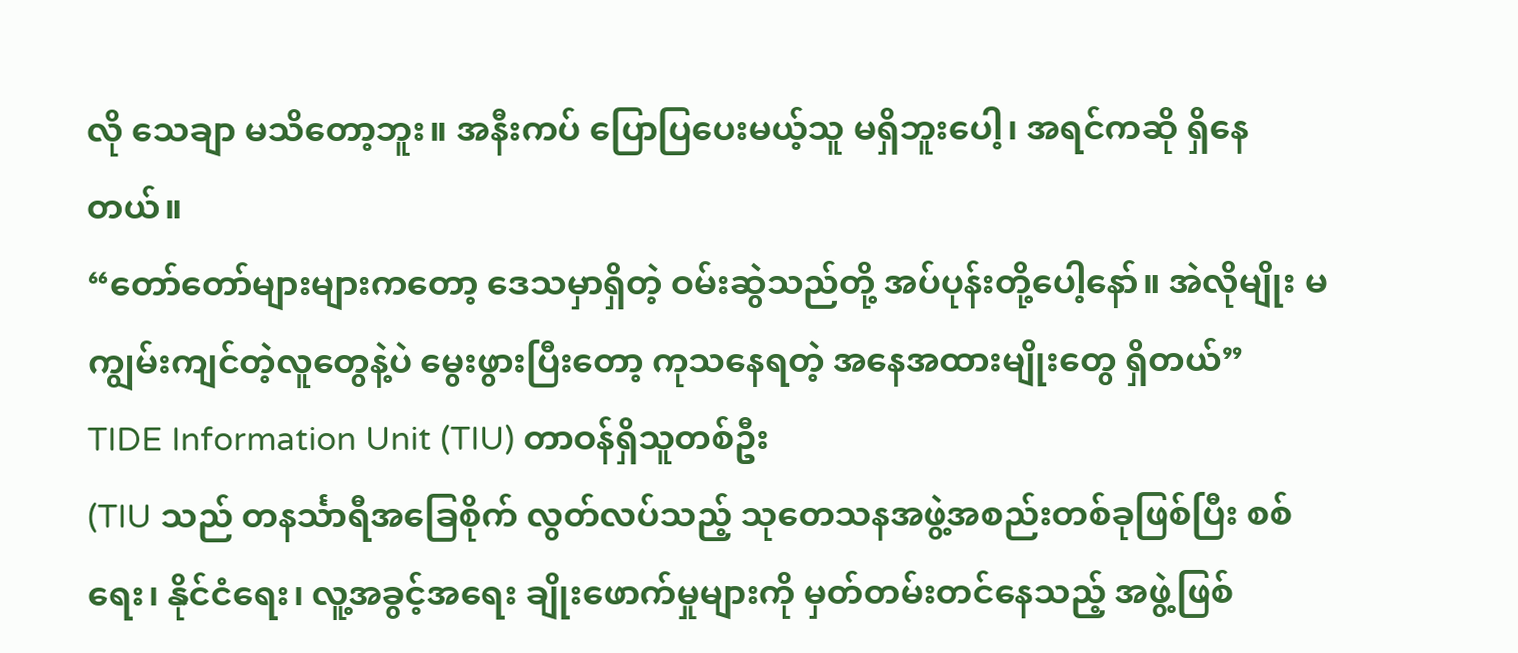လို သေချာ မသိတော့ဘူး။ အနီးကပ် ပြောပြပေးမယ့်သူ မရှိဘူးပေါ့၊ အရင်ကဆို ရှိနေတယ်။
“တော်တော်များများကတော့ ဒေသမှာရှိတဲ့ ဝမ်းဆွဲသည်တို့ အပ်ပုန်းတို့ပေါ့နော်။ အဲလိုမျိုး မကျွမ်းကျင်တဲ့လူတွေနဲ့ပဲ မွေးဖွားပြီးတော့ ကုသနေရတဲ့ အနေအထားမျိုးတွေ ရှိတယ်”
TIDE Information Unit (TIU) တာဝန်ရှိသူတစ်ဦး
(TIU သည် တနင်္သာရီအခြေစိုက် လွတ်လပ်သည့် သုတေသနအဖွဲ့အစည်းတစ်ခုဖြစ်ပြီး စစ်ရေး၊ နိုင်ငံရေး၊ လူ့အခွင့်အရေး ချိုးဖောက်မှုများကို မှတ်တမ်းတင်နေသည့် အဖွဲ့ဖြစ်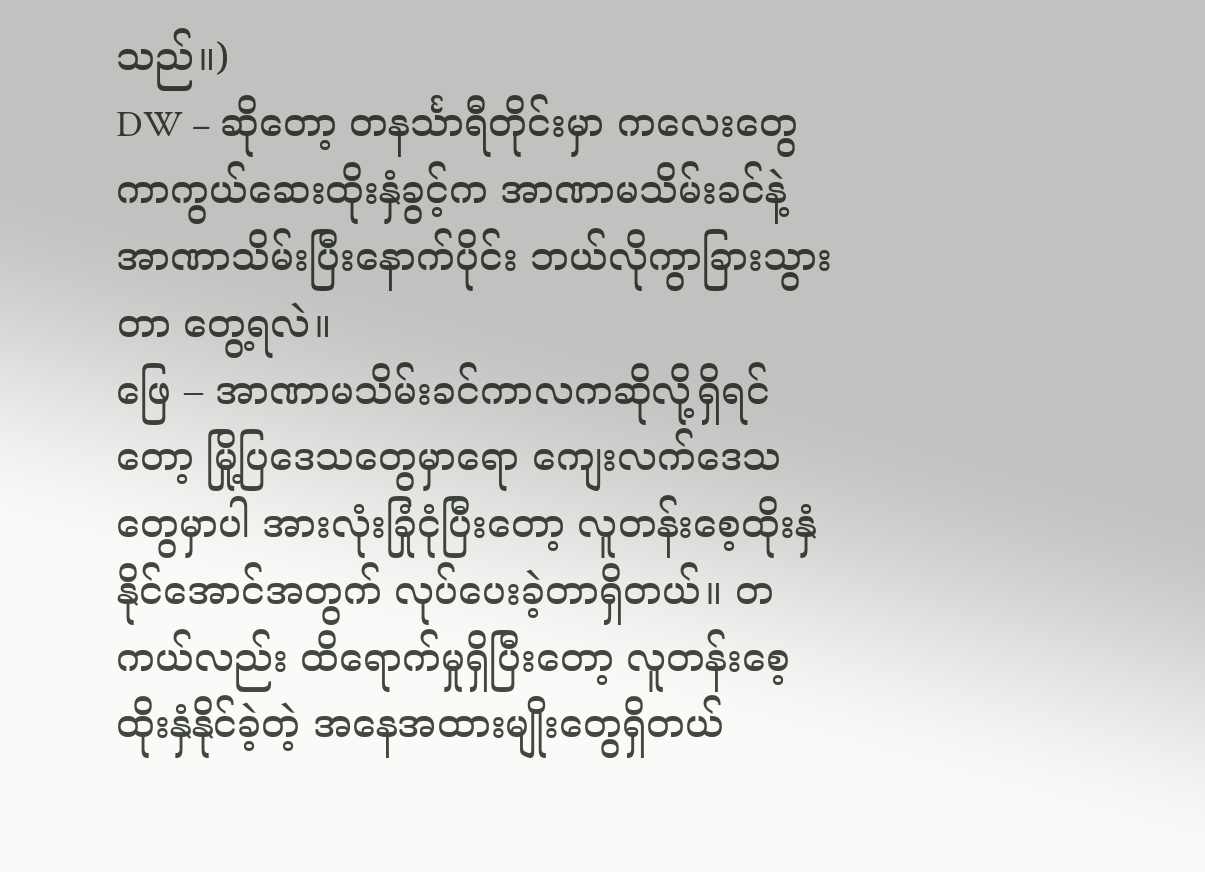သည်။)
DW – ဆိုတော့ တနင်္သာရီတိုင်းမှာ ကလေးတွေ ကာကွယ်ဆေးထိုးနှံခွင့်က အာဏာမသိမ်းခင်နဲ့ အာဏာသိမ်းပြီးနောက်ပိုင်း ဘယ်လိုကွာခြားသွားတာ တွေ့ရလဲ။
ဖြေ – အာဏာမသိမ်းခင်ကာလကဆိုလို့ရှိရင်တော့ မြို့ပြဒေသတွေမှာရော ကျေးလက်ဒေသတွေမှာပါ အားလုံးခြုံငုံပြီးတော့ လူတန်းစေ့ထိုးနှံနိုင်အောင်အတွက် လုပ်ပေးခဲ့တာရှိတယ်။ တကယ်လည်း ထိရောက်မှုရှိပြီးတော့ လူတန်းစေ့ထိုးနှံနိုင်ခဲ့တဲ့ အနေအထားမျိုးတွေရှိတယ်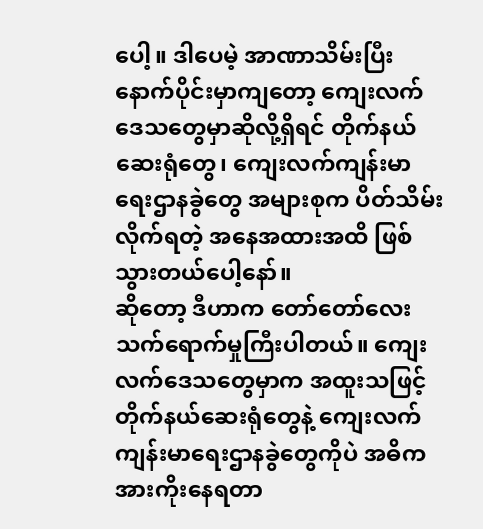ပေါ့။ ဒါပေမဲ့ အာဏာသိမ်းပြီးနောက်ပိုင်းမှာကျတော့ ကျေးလက်ဒေသတွေမှာဆိုလို့ရှိရင် တိုက်နယ်ဆေးရုံတွေ၊ ကျေးလက်ကျန်းမာရေးဌာနခွဲတွေ အများစုက ပိတ်သိမ်းလိုက်ရတဲ့ အနေအထားအထိ ဖြစ်သွားတယ်ပေါ့နော်။
ဆိုတော့ ဒီဟာက တော်တော်လေး သက်ရောက်မှုကြီးပါတယ်။ ကျေးလက်ဒေသတွေမှာက အထူးသဖြင့် တိုက်နယ်ဆေးရုံတွေနဲ့ ကျေးလက်ကျန်းမာရေးဌာနခွဲတွေကိုပဲ အဓိက အားကိုးနေရတာ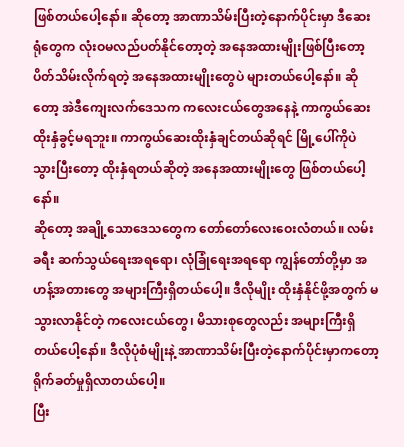ဖြစ်တယ်ပေါ့နော်။ ဆိုတော့ အာဏာသိမ်းပြီးတဲ့နောက်ပိုင်းမှာ ဒီဆေးရုံတွေက လုံးဝမလည်ပတ်နိုင်တော့တဲ့ အနေအထားမျိုးဖြစ်ပြီးတော့ ပိတ်သိမ်းလိုက်ရတဲ့ အနေအထားမျိုးတွေပဲ များတယ်ပေါ့နော်။ ဆိုတော့ အဲဒီကျေးလက်ဒေသက ကလေးငယ်တွေအနေနဲ့ ကာကွယ်ဆေးထိုးနှံခွင့်မရဘူး။ ကာကွယ်ဆေးထိုးနှံချင်တယ်ဆိုရင် မြို့ပေါ်ကိုပဲသွားပြီးတော့ ထိုးနှံရတယ်ဆိုတဲ့ အနေအထားမျိုးတွေ ဖြစ်တယ်ပေါ့နော်။
ဆိုတော့ အချို့သောဒေသတွေက တော်တော်လေးဝေးလံတယ်။ လမ်းခရီး ဆက်သွယ်ရေးအရရော၊ လုံခြုံရေးအရရော ကျွန်တော်တို့မှာ အဟန့်အတားတွေ အများကြီးရှိတယ်ပေါ့။ ဒီလိုမျိုး ထိုးနှံနိုင်ဖို့အတွက် မသွားလာနိုင်တဲ့ ကလေးငယ်တွေ၊ မိသားစုတွေလည်း အများကြီးရှိတယ်ပေါ့နော်။ ဒီလိုပုံစံမျိုးနဲ့ အာဏာသိမ်းပြီးတဲ့နောက်ပိုင်းမှာကတော့ ရိုက်ခတ်မှုရှိလာတယ်ပေါ့။
ပြီး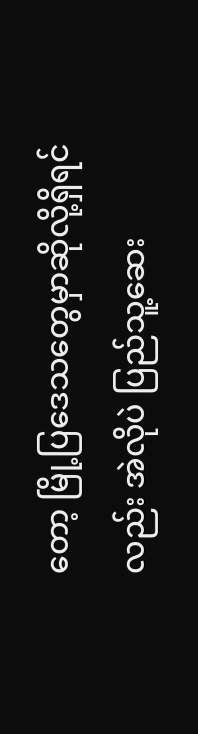တော့ မြို့ပြဒေသတွေမှာဆိုလို့ရှိရင်လည်း အဲလိုပဲ ပြည်သူ့ဆေး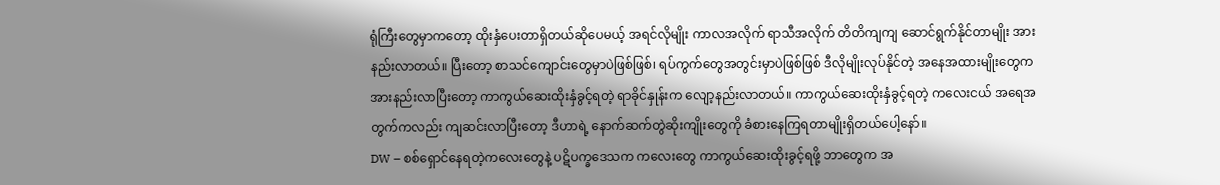ရုံကြီးတွေမှာကတော့ ထိုးနှံပေးတာရှိတယ်ဆိုပေမယ့် အရင်လိုမျိုး ကာလအလိုက် ရာသီအလိုက် တိတိကျကျ ဆောင်ရွက်နိုင်တာမျိုး အားနည်းလာတယ်။ ပြီးတော့ စာသင်ကျောင်းတွေမှာပဲဖြစ်ဖြစ်၊ ရပ်ကွက်တွေအတွင်းမှာပဲဖြစ်ဖြစ် ဒီလိုမျိုးလုပ်နိုင်တဲ့ အနေအထားမျိုးတွေက အားနည်းလာပြီးတော့ ကာကွယ်ဆေးထိုးနှံခွင့်ရတဲ့ ရာခိုင်နှုန်းက လျော့နည်းလာတယ်။ ကာကွယ်ဆေးထိုးနှံခွင့်ရတဲ့ ကလေးငယ် အရေအတွက်ကလည်း ကျဆင်းလာပြီးတော့ ဒီဟာရဲ့ နောက်ဆက်တွဲဆိုးကျိုးတွေကို ခံစားနေကြရတာမျိုးရှိတယ်ပေါ့နော်။
DW – စစ်ရှောင်နေရတဲ့ကလေးတွေနဲ့ ပဋိပက္ခဒေသက ကလေးတွေ ကာကွယ်ဆေးထိုးခွင့်ရဖို့ ဘာတွေက အ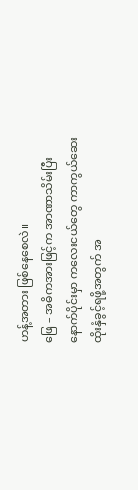ဟန့်အတား ဖြစ်နေစေလဲ။
ဖြေ – အဓိကအားဖြင့်က အာဏာသိမ်းပြီးနောက်ပိုင်းမှာ ကလေးငယ်တွေ ကာကွယ်ဆေးထိုးနှံခွင့်ရဖို့အတွက် အ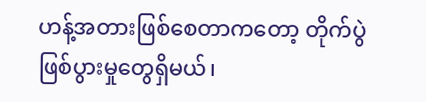ဟန့်အတားဖြစ်စေတာကတော့ တိုက်ပွဲဖြစ်ပွားမှုတွေရှိမယ်၊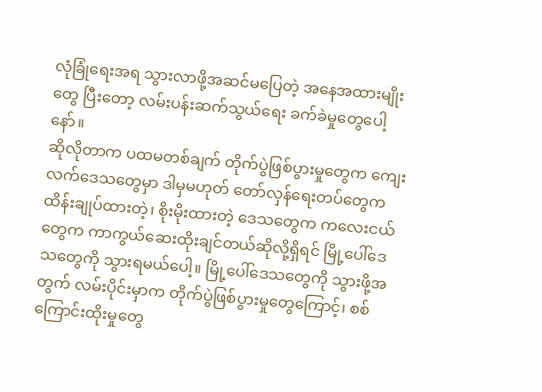လုံခြုံရေးအရ သွားလာဖို့အဆင်မပြေတဲ့ အနေအထားမျိုးတွေ ပြီးတော့ လမ်းပန်းဆက်သွယ်ရေး ခက်ခဲမှုတွေပေါ့နော်။
ဆိုလိုတာက ပထမတစ်ချက် တိုက်ပွဲဖြစ်ပွားမှုတွေက ကျေးလက်ဒေသတွေမှာ ဒါမှမဟုတ် တော်လှန်ရေးတပ်တွေက ထိန်းချုပ်ထားတဲ့၊ စိုးမိုးထားတဲ့ ဒေသတွေက ကလေးငယ်တွေက ကာကွယ်ဆေးထိုးချင်တယ်ဆိုလို့ရှိရင် မြို့ပေါ်ဒေသတွေကို သွားရမယ်ပေါ့။ မြို့ပေါ်ဒေသတွေကို သွားဖို့အတွက် လမ်းပိုင်းမှာက တိုက်ပွဲဖြစ်ပွားမှုတွေကြောင့်၊ စစ်ကြောင်းထိုးမှုတွေ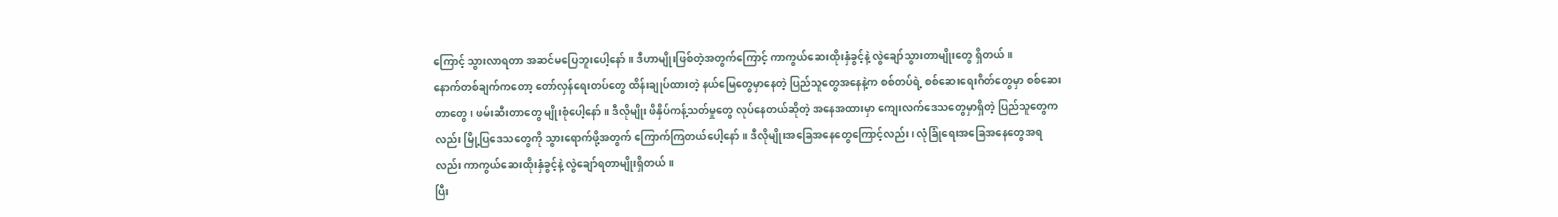ကြောင့် သွားလာရတာ အဆင်မပြေဘူးပေါ့နော်။ ဒီဟာမျိုးဖြစ်တဲ့အတွက်ကြောင့် ကာကွယ်ဆေးထိုးနှံခွင့်နဲ့ လွဲချော်သွားတာမျိုးတွေ ရှိတယ်။
နောက်တစ်ချက်ကတော့ တော်လှန်ရေးတပ်တွေ ထိန်းချုပ်ထားတဲ့ နယ်မြေတွေမှာနေတဲ့ ပြည်သူတွေအနေနဲ့က စစ်တပ်ရဲ့ စစ်ဆေးရေးဂိတ်တွေမှာ စစ်ဆေးတာတွေ၊ ဖမ်းဆီးတာတွေ မျိုးစုံပေါ့နော်။ ဒီလိုမျိုး ဖိနှိပ်ကန့်သတ်မှုတွေ လုပ်နေတယ်ဆိုတဲ့ အနေအထားမှာ ကျေးလက်ဒေသတွေမှာရှိတဲ့ ပြည်သူတွေကလည်း မြို့ပြဒေသတွေကို သွားရောက်ဖို့အတွက် ကြောက်ကြတယ်ပေါ့နော်။ ဒီလိုမျိုးအခြေအနေတွေကြောင့်လည်း၊ လုံခြုံရေးအခြေအနေတွေအရလည်း ကာကွယ်ဆေးထိုးနှံခွင့်နဲ့ လွဲချော်ရတာမျိုးရှိတယ်။
ပြီး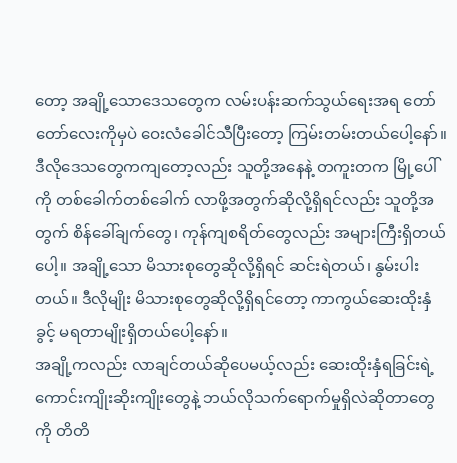တော့ အချို့သောဒေသတွေက လမ်းပန်းဆက်သွယ်ရေးအရ တော်တော်လေးကိုမှပဲ ဝေးလံခေါင်သီပြီးတော့ ကြမ်းတမ်းတယ်ပေါ့နော်။ ဒီလိုဒေသတွေကကျတော့လည်း သူတို့အနေနဲ့ တကူးတက မြို့ပေါ်ကို တစ်ခေါက်တစ်ခေါက် လာဖို့အတွက်ဆိုလို့ရှိရင်လည်း သူတို့အတွက် စိန်ခေါ်ချက်တွေ၊ ကုန်ကျစရိတ်တွေလည်း အများကြီးရှိတယ်ပေါ့။ အချို့သော မိသားစုတွေဆိုလို့ရှိရင် ဆင်းရဲတယ်၊ နွမ်းပါးတယ်။ ဒီလိုမျိုး မိသားစုတွေဆိုလို့ရှိရင်တော့ ကာကွယ်ဆေးထိုးနှံခွင့် မရတာမျိုးရှိတယ်ပေါ့နော်။
အချို့ကလည်း လာချင်တယ်ဆိုပေမယ့်လည်း ဆေးထိုးနှံရခြင်းရဲ့ ကောင်းကျိုးဆိုးကျိုးတွေနဲ့ ဘယ်လိုသက်ရောက်မှုရှိလဲဆိုတာတွေကို တိတိ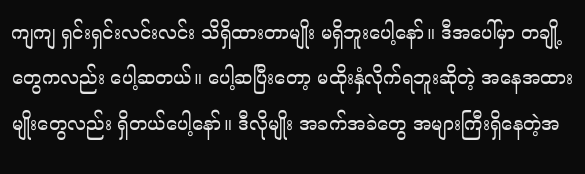ကျကျ ရှင်းရှင်းလင်းလင်း သိရှိထားတာမျိုး မရှိဘူးပေါ့နော်။ ဒီအပေါ်မှာ တချို့တွေကလည်း ပေါ့ဆတယ်။ ပေါ့ဆပြီးတော့ မထိုးနှံလိုက်ရဘူးဆိုတဲ့ အနေအထားမျိုးတွေလည်း ရှိတယ်ပေါ့နော်။ ဒီလိုမျိုး အခက်အခဲတွေ အများကြီးရှိနေတဲ့အ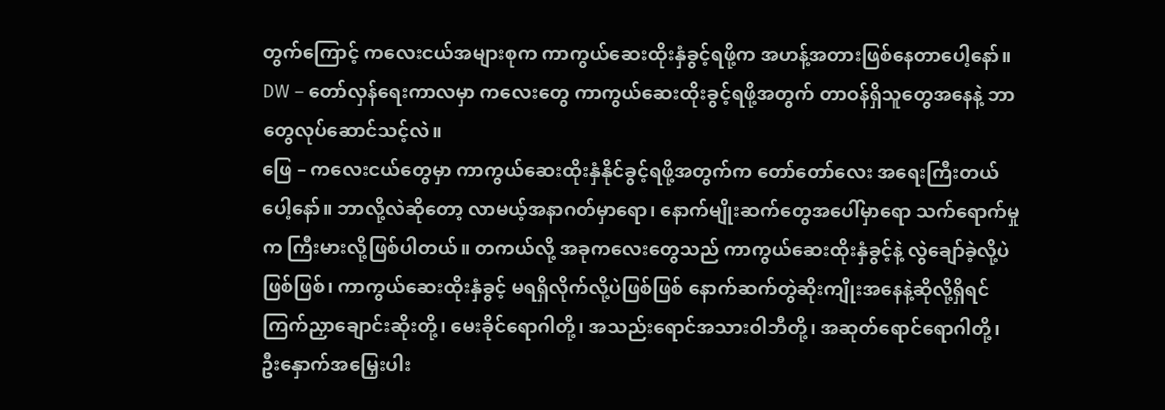တွက်ကြောင့် ကလေးငယ်အများစုက ကာကွယ်ဆေးထိုးနှံခွင့်ရဖို့က အဟန့်အတားဖြစ်နေတာပေါ့နော်။
DW – တော်လှန်ရေးကာလမှာ ကလေးတွေ ကာကွယ်ဆေးထိုးခွင့်ရဖို့အတွက် တာဝန်ရှိသူတွေအနေနဲ့ ဘာတွေလုပ်ဆောင်သင့်လဲ။
ဖြေ – ကလေးငယ်တွေမှာ ကာကွယ်ဆေးထိုးနှံနိုင်ခွင့်ရဖို့အတွက်က တော်တော်လေး အရေးကြီးတယ်ပေါ့နော်။ ဘာလို့လဲဆိုတော့ လာမယ့်အနာဂတ်မှာရော၊ နောက်မျိုးဆက်တွေအပေါ်မှာရော သက်ရောက်မှုက ကြီးမားလို့ဖြစ်ပါတယ်။ တကယ်လို့ အခုကလေးတွေသည် ကာကွယ်ဆေးထိုးနှံခွင့်နဲ့ လွဲချော်ခဲ့လို့ပဲဖြစ်ဖြစ်၊ ကာကွယ်ဆေးထိုးနှံခွင့် မရရှိလိုက်လို့ပဲဖြစ်ဖြစ် နောက်ဆက်တွဲဆိုးကျိုးအနေနဲ့ဆိုလို့ရှိရင် ကြက်ညှာချောင်းဆိုးတို့၊ မေးခိုင်ရောဂါတို့၊ အသည်းရောင်အသားဝါဘီတို့၊ အဆုတ်ရောင်ရောဂါတို့၊ ဦးနှောက်အမြှေးပါး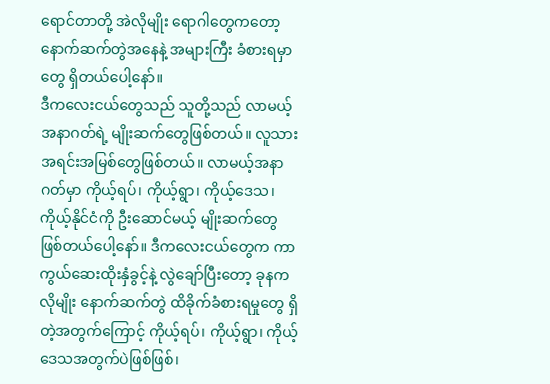ရောင်တာတို့ အဲလိုမျိုး ရောဂါတွေကတော့ နောက်ဆက်တွဲအနေနဲ့ အများကြီး ခံစားရမှာတွေ ရှိတယ်ပေါ့နော်။
ဒီကလေးငယ်တွေသည် သူတို့သည် လာမယ့်အနာဂတ်ရဲ့ မျိုးဆက်တွေဖြစ်တယ်။ လူသားအရင်းအမြစ်တွေဖြစ်တယ်။ လာမယ့်အနာဂတ်မှာ ကိုယ့်ရပ်၊ ကိုယ့်ရွာ၊ ကိုယ့်ဒေသ၊ ကိုယ့်နိုင်ငံကို ဦးဆောင်မယ့် မျိုးဆက်တွေဖြစ်တယ်ပေါ့နော်။ ဒီကလေးငယ်တွေက ကာကွယ်ဆေးထိုးနှံခွင့်နဲ့ လွဲချော်ပြီးတော့ ခုနကလိုမျိုး နောက်ဆက်တွဲ ထိခိုက်ခံစားရမှုတွေ ရှိတဲ့အတွက်ကြောင့် ကိုယ့်ရပ်၊ ကိုယ့်ရွာ၊ ကိုယ့်ဒေသအတွက်ပဲဖြစ်ဖြစ်၊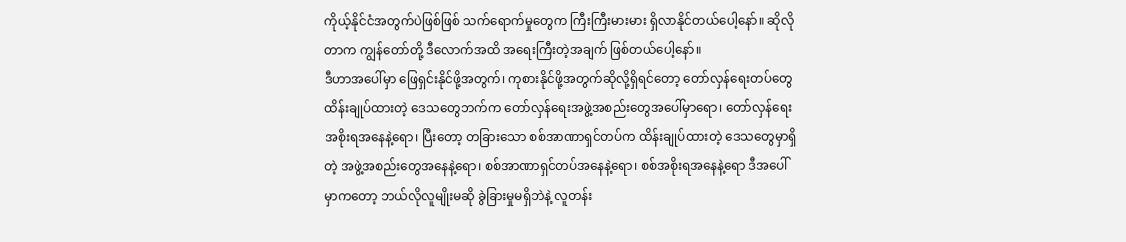ကိုယ့်နိုင်ငံအတွက်ပဲဖြစ်ဖြစ် သက်ရောက်မှုတွေက ကြီးကြီးမားမား ရှိလာနိုင်တယ်ပေါ့နော်။ ဆိုလိုတာက ကျွန်တော်တို့ ဒီလောက်အထိ အရေးကြီးတဲ့အချက် ဖြစ်တယ်ပေါ့နော်။
ဒီဟာအပေါ်မှာ ဖြေရှင်းနိုင်ဖို့အတွက်၊ ကုစားနိုင်ဖို့အတွက်ဆိုလို့ရှိရင်တော့ တော်လှန်ရေးတပ်တွေ ထိန်းချုပ်ထားတဲ့ ဒေသတွေဘက်က တော်လှန်ရေးအဖွဲ့အစည်းတွေအပေါ်မှာရော၊ တော်လှန်ရေးအစိုးရအနေနဲ့ရော၊ ပြီးတော့ တခြားသော စစ်အာဏာရှင်တပ်က ထိန်းချုပ်ထားတဲ့ ဒေသတွေမှာရှိတဲ့ အဖွဲ့အစည်းတွေအနေနဲ့ရော၊ စစ်အာဏာရှင်တပ်အနေနဲ့ရော၊ စစ်အစိုးရအနေနဲ့ရော ဒီအပေါ်မှာကတော့ ဘယ်လိုလူမျိုးမဆို ခွဲခြားမှုမရှိဘဲနဲ့ လူတန်း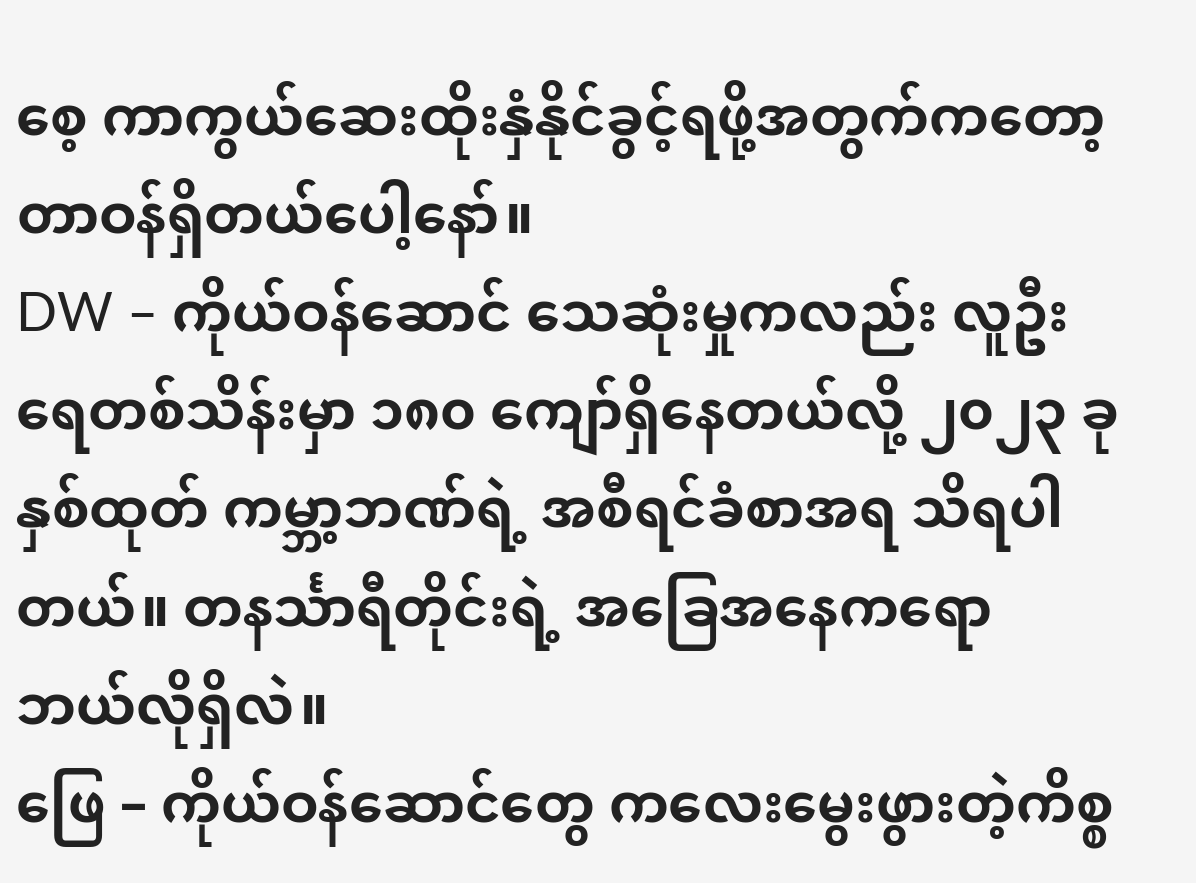စေ့ ကာကွယ်ဆေးထိုးနှံနိုင်ခွင့်ရဖို့အတွက်ကတော့ တာဝန်ရှိတယ်ပေါ့နော်။
DW – ကိုယ်ဝန်ဆောင် သေဆုံးမှုကလည်း လူဦးရေတစ်သိန်းမှာ ၁၈၀ ကျော်ရှိနေတယ်လို့ ၂၀၂၃ ခုနှစ်ထုတ် ကမ္ဘာ့ဘဏ်ရဲ့ အစီရင်ခံစာအရ သိရပါတယ်။ တနင်္သာရီတိုင်းရဲ့ အခြေအနေကရော ဘယ်လိုရှိလဲ။
ဖြေ – ကိုယ်ဝန်ဆောင်တွေ ကလေးမွေးဖွားတဲ့ကိစ္စ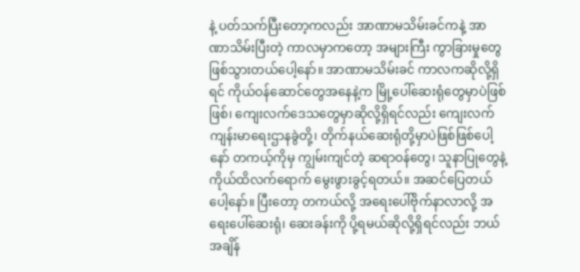နဲ့ ပတ်သက်ပြီးတော့ကလည်း အာဏာမသိမ်းခင်ကနဲ့ အာဏာသိမ်းပြီးတဲ့ ကာလမှာကတော့ အများကြီး ကွာခြားမှုတွေဖြစ်သွားတယ်ပေါ့နော်။ အာဏာမသိမ်းခင် ကာလကဆိုလို့ရှိရင် ကိုယ်ဝန်ဆောင်တွေအနေနဲ့က မြို့ပေါ်ဆေးရုံတွေမှာပဲဖြစ်ဖြစ်၊ ကျေးလက်ဒေသတွေမှာဆိုလို့ရှိရင်လည်း ကျေးလက်ကျန်းမာရေးဌာနခွဲတို့၊ တိုက်နယ်ဆေးရုံတို့မှာပဲဖြစ်ဖြစ်ပေါ့နော် တကယ့်ကိုမှ ကျွမ်းကျင်တဲ့ ဆရာဝန်တွေ၊ သူနာပြုတွေနဲ့ ကိုယ်ထိလက်ရောက် မွေးဖွားခွင့်ရတယ်။ အဆင်ပြေတယ်ပေါ့နော်။ ပြီးတော့ တကယ်လို့ အရေးပေါ်ဗိုက်နာလာလို့ အရေးပေါ်ဆေးရုံ၊ ဆေးခန်းကို ပို့ရမယ်ဆိုလို့ရှိရင်လည်း ဘယ်အချိန်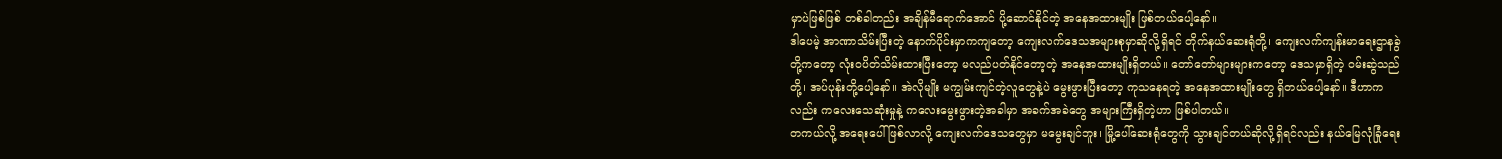မှာပဲဖြစ်ဖြစ် တစ်ခါတည်း အချိန်မီရောက်အောင် ပို့ဆောင်နိုင်တဲ့ အနေအထားမျိုး ဖြစ်တယ်ပေါ့နော်။
ဒါပေမဲ့ အာဏာသိမ်းပြီးတဲ့ နောက်ပိုင်းမှာကကျတော့ ကျေးလက်ဒေသအများစုမှာဆိုလို့ရှိရင် တိုက်နယ်ဆေးရုံတို့၊ ကျေးလက်ကျန်းမာရေးဌာနခွဲတို့ကတော့ လုံးဝပိတ်သိမ်းထားပြီးတော့ မလည်ပတ်နိုင်တော့တဲ့ အနေအထားမျိုးရှိတယ်။ တော်တော်များများကတော့ ဒေသမှာရှိတဲ့ ဝမ်းဆွဲသည်တို့၊ အပ်ပုန်းတို့ပေါ့နော်။ အဲလိုမျိုး မကျွမ်းကျင်တဲ့လူတွေနဲ့ပဲ မွေးဖွားပြီးတော့ ကုသနေရတဲ့ အနေအထားမျိုးတွေ ရှိတယ်ပေါ့နော်။ ဒီဟာကလည်း ကလေးသေဆုံးမှုနဲ့ ကလေးမွေးဖွားတဲ့အခါမှာ အခက်အခဲတွေ အများကြီးရှိတဲ့ဟာ ဖြစ်ပါတယ်။
တကယ်လို့ အရေးပေါ်ဖြစ်လာလို့ ကျေးလက်ဒေသတွေမှာ မမွေးချင်ဘူး၊ မြို့ပေါ်ဆေးရုံတွေကို သွားချင်တယ်ဆိုလို့ရှိရင်လည်း နယ်မြေလုံခြုံရေး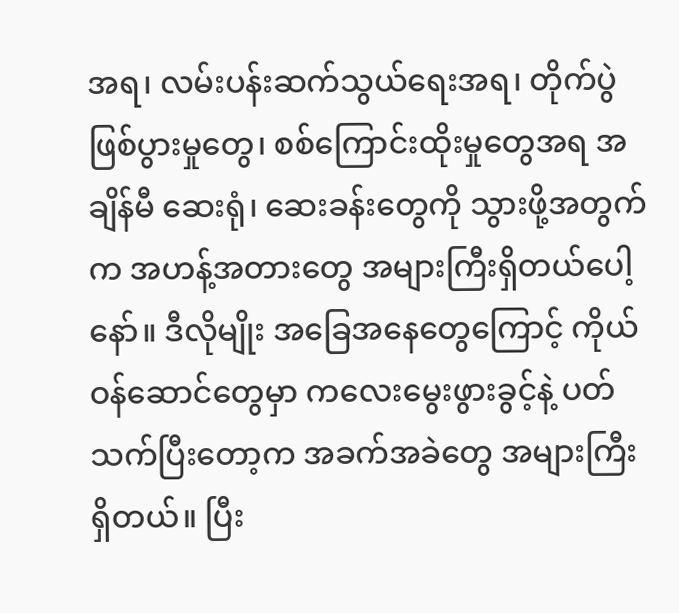အရ၊ လမ်းပန်းဆက်သွယ်ရေးအရ၊ တိုက်ပွဲဖြစ်ပွားမှုတွေ၊ စစ်ကြောင်းထိုးမှုတွေအရ အချိန်မီ ဆေးရုံ၊ ဆေးခန်းတွေကို သွားဖို့အတွက်က အဟန့်အတားတွေ အများကြီးရှိတယ်ပေါ့နော်။ ဒီလိုမျိုး အခြေအနေတွေကြောင့် ကိုယ်ဝန်ဆောင်တွေမှာ ကလေးမွေးဖွားခွင့်နဲ့ ပတ်သက်ပြီးတော့က အခက်အခဲတွေ အများကြီးရှိတယ်။ ပြီး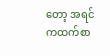တော့ အရင်ကထက်စာ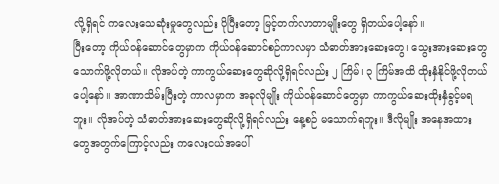လို့ရှိရင် ကလေးသေဆုံးမှုတွေလည်း ပိုပြီးတော့ မြင့်တက်လာတာမျိုးတွေ ရှိတယ်ပေါ့နော်။
ပြီးတော့ ကိုယ်ဝန်ဆောင်တွေမှာက ကိုယ်ဝန်ဆောင်စဉ်ကာလမှာ သံဓာတ်အားဆေးတွေ၊ သွေးအားဆေးတွေ သောက်ဖို့လိုတယ်။ လိုအပ်တဲ့ ကာကွယ်ဆေးတွေဆိုလို့ရှိရင်လည်း ၂ ကြိမ်၊ ၃ ကြိမ်အထိ ထိုးနှံနိုင်ဖို့လိုတယ်ပေါ့နော်။ အာဏာသိမ်းပြီးတဲ့ ကာလမှာက အခုလိုမျိုး ကိုယ်ဝန်ဆောင်တွေမှာ ကာကွယ်ဆေးထိုးနှံခွင့်မရဘူး။ လိုအပ်တဲ့ သံဓာတ်အားဆေးတွေဆိုလို့ရှိရင်လည်း နေ့စဉ် မသောက်ရဘူး။ ဒီလိုမျိုး အနေအထားတွေအတွက်ကြောင့်လည်း ကလေးငယ်အပေါ်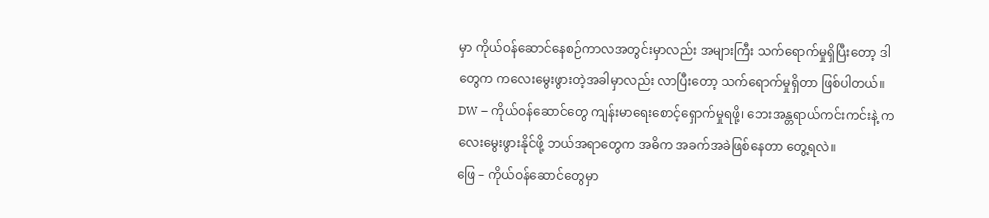မှာ ကိုယ်ဝန်ဆောင်နေစဉ်ကာလအတွင်းမှာလည်း အများကြီး သက်ရောက်မှုရှိပြီးတော့ ဒါတွေက ကလေးမွေးဖွားတဲ့အခါမှာလည်း လာပြီးတော့ သက်ရောက်မှုရှိတာ ဖြစ်ပါတယ်။
DW – ကိုယ်ဝန်ဆောင်တွေ ကျန်းမာရေးစောင့်ရှောက်မှုရဖို့၊ ဘေးအန္တရာယ်ကင်းကင်းနဲ့ ကလေးမွေးဖွားနိုင်ဖို့ ဘယ်အရာတွေက အဓိက အခက်အခဲဖြစ်နေတာ တွေ့ရလဲ။
ဖြေ – ကိုယ်ဝန်ဆောင်တွေမှာ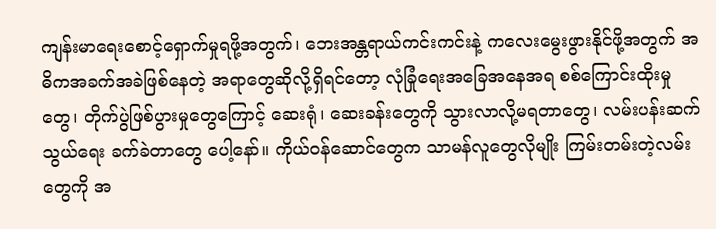ကျန်းမာရေးစောင့်ရှောက်မှုရဖို့အတွက်၊ ဘေးအန္တရာယ်ကင်းကင်းနဲ့ ကလေးမွေးဖွားနိုင်ဖို့အတွက် အဓိကအခက်အခဲဖြစ်နေတဲ့ အရာတွေဆိုလို့ရှိရင်တော့ လုံခြုံရေးအခြေအနေအရ စစ်ကြောင်းထိုးမှုတွေ၊ တိုက်ပွဲဖြစ်ပွားမှုတွေကြောင့် ဆေးရုံ၊ ဆေးခန်းတွေကို သွားလာလို့မရတာတွေ၊ လမ်းပန်းဆက်သွယ်ရေး ခက်ခဲတာတွေ ပေါ့နော်။ ကိုယ်ဝန်ဆောင်တွေက သာမန်လူတွေလိုမျိုး ကြမ်းတမ်းတဲ့လမ်းတွေကို အ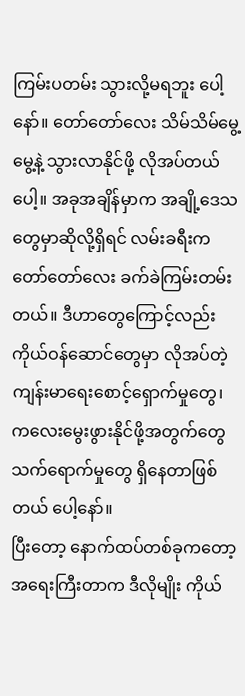ကြမ်းပတမ်း သွားလို့မရဘူး ပေါ့နော်။ တော်တော်လေး သိမ်သိမ်မွေ့မွေ့နဲ့ သွားလာနိုင်ဖို့ လိုအပ်တယ်ပေါ့။ အခုအချိန်မှာက အချို့ဒေသတွေမှာဆိုလို့ရှိရင် လမ်းခရီးက တော်တော်လေး ခက်ခဲကြမ်းတမ်းတယ်။ ဒီဟာတွေကြောင့်လည်း ကိုယ်ဝန်ဆောင်တွေမှာ လိုအပ်တဲ့ ကျန်းမာရေးစောင့်ရှောက်မှုတွေ၊ ကလေးမွေးဖွားနိုင်ဖို့အတွက်တွေ သက်ရောက်မှုတွေ ရှိနေတာဖြစ်တယ် ပေါ့နော်။
ပြီးတော့ နောက်ထပ်တစ်ခုကတော့ အရေးကြီးတာက ဒီလိုမျိုး ကိုယ်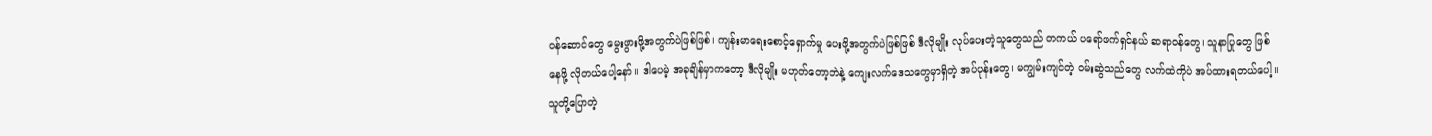ဝန်ဆောင်တွေ မွေးဖွားဖို့အတွက်ပဲဖြစ်ဖြစ်၊ ကျန်းမာရေးစောင့်ရှောက်မှု ပေးဖို့အတွက်ပဲဖြစ်ဖြစ် ဒီလိုမျိုး လုပ်ပေးတဲ့သူတွေသည် တကယ် ပရော်ဖက်ရှင်နယ် ဆရာဝန်တွေ၊ သူနာပြုတွေ ဖြစ်နေဖို့ လိုတယ်ပေါ့နော်။ ဒါပေမဲ့ အခုချိန်မှာကတော့ ဒီလိုမျိုး မဟုတ်တော့ဘဲနဲ့ ကျေးလက်ဒေသတွေမှာရှိတဲ့ အပ်ပုန်းတွေ၊ မကျွမ်းကျင်တဲ့ ဝမ်းဆွဲသည်တွေ လက်ထဲကိုပဲ အပ်ထားရတယ်ပေါ့။ သူတို့ပြောတဲ့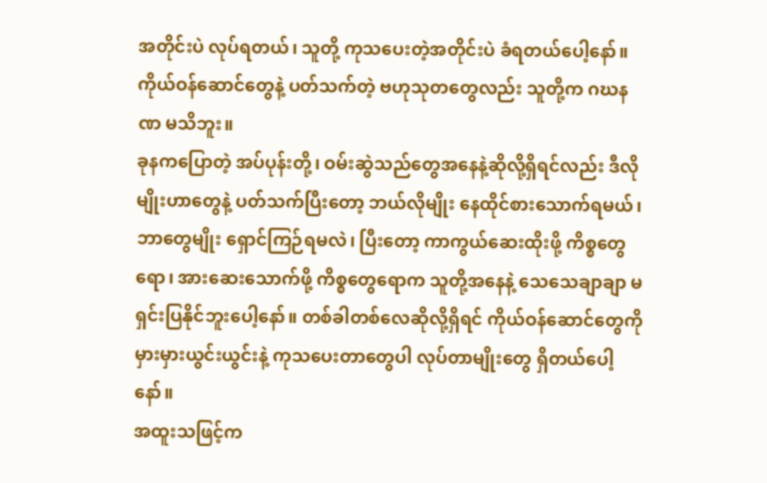အတိုင်းပဲ လုပ်ရတယ်၊ သူတို့ ကုသပေးတဲ့အတိုင်းပဲ ခံရတယ်ပေါ့နော်။ ကိုယ်ဝန်ဆောင်တွေနဲ့ ပတ်သက်တဲ့ ဗဟုသုတတွေလည်း သူတို့က ဂဃနဏ မသိဘူး။
ခုနကပြောတဲ့ အပ်ပုန်းတို့၊ ဝမ်းဆွဲသည်တွေအနေနဲ့ဆိုလို့ရှိရင်လည်း ဒီလိုမျိုးဟာတွေနဲ့ ပတ်သက်ပြီးတော့ ဘယ်လိုမျိုး နေထိုင်စားသောက်ရမယ်၊ ဘာတွေမျိုး ရှောင်ကြဉ်ရမလဲ၊ ပြီးတော့ ကာကွယ်ဆေးထိုးဖို့ ကိစ္စတွေရော၊ အားဆေးသောက်ဖို့ ကိစ္စတွေရောက သူတို့အနေနဲ့ သေသေချာချာ မရှင်းပြနိုင်ဘူးပေါ့နော်။ တစ်ခါတစ်လေဆိုလို့ရှိရင် ကိုယ်ဝန်ဆောင်တွေကို မှားမှားယွင်းယွင်းနဲ့ ကုသပေးတာတွေပါ လုပ်တာမျိုးတွေ ရှိတယ်ပေါ့နော်။
အထူးသဖြင့်က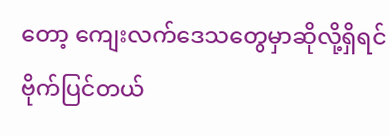တော့ ကျေးလက်ဒေသတွေမှာဆိုလို့ရှိရင် ဗိုက်ပြင်တယ်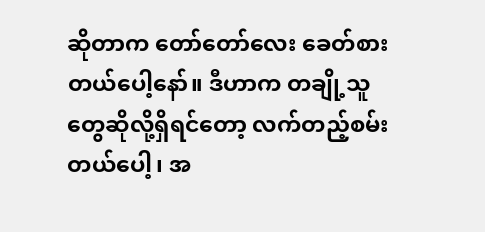ဆိုတာက တော်တော်လေး ခေတ်စားတယ်ပေါ့နော်။ ဒီဟာက တချို့သူတွေဆိုလို့ရှိရင်တော့ လက်တည့်စမ်းတယ်ပေါ့၊ အ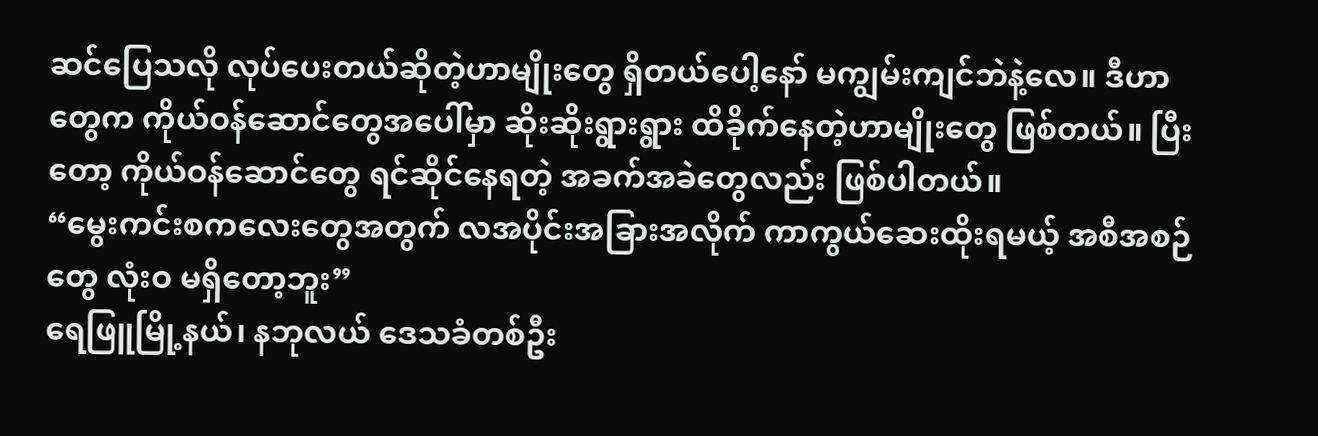ဆင်ပြေသလို လုပ်ပေးတယ်ဆိုတဲ့ဟာမျိုးတွေ ရှိတယ်ပေါ့နော် မကျွမ်းကျင်ဘဲနဲ့လေ။ ဒီဟာတွေက ကိုယ်ဝန်ဆောင်တွေအပေါ်မှာ ဆိုးဆိုးရွားရွား ထိခိုက်နေတဲ့ဟာမျိုးတွေ ဖြစ်တယ်။ ပြီးတော့ ကိုယ်ဝန်ဆောင်တွေ ရင်ဆိုင်နေရတဲ့ အခက်အခဲတွေလည်း ဖြစ်ပါတယ်။
“မွေးကင်းစကလေးတွေအတွက် လအပိုင်းအခြားအလိုက် ကာကွယ်ဆေးထိုးရမယ့် အစီအစဉ်တွေ လုံးဝ မရှိတော့ဘူး”
ရေဖြူမြို့နယ်၊ နဘုလယ် ဒေသခံတစ်ဦး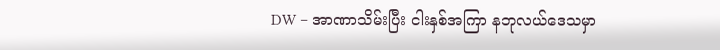DW – အာဏာသိမ်းပြီး ငါးနှစ်အကြာ နဘုလယ်ဒေသမှာ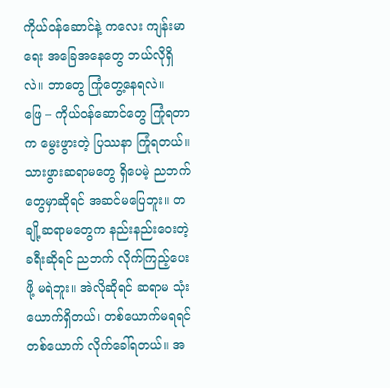ကိုယ်ဝန်ဆောင်နဲ့ ကလေး ကျန်းမာရေး အခြေအနေတွေ ဘယ်လိုရှိလဲ။ ဘာတွေ ကြုံတွေ့နေရလဲ။
ဖြေ – ကိုယ်ဝန်ဆောင်တွေ ကြုံရတာက မွေးဖွားတဲ့ ပြဿနာ ကြုံရတယ်။ သားဖွားဆရာမတွေ ရှိပေမဲ့ ညဘက်တွေမှာဆိုရင် အဆင်မပြေဘူး။ တချို့ဆရာမတွေက နည်းနည်းဝေးတဲ့ ခရီးဆိုရင် ညဘက် လိုက်ကြည့်ပေးဖို့ မရဲဘူး။ အဲလိုဆိုရင် ဆရာမ သုံးယောက်ရှိတယ်၊ တစ်ယောက်မရရင် တစ်ယောက် လိုက်ခေါ်ရတယ်။ အ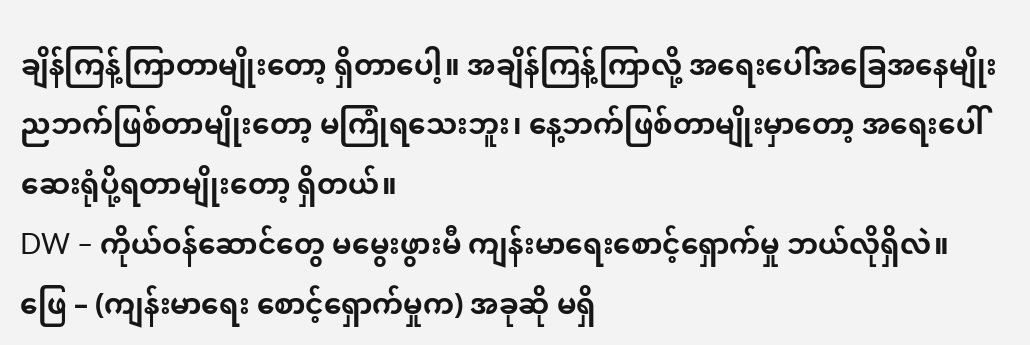ချိန်ကြန့်ကြာတာမျိုးတော့ ရှိတာပေါ့။ အချိန်ကြန့်ကြာလို့ အရေးပေါ်အခြေအနေမျိုး ညဘက်ဖြစ်တာမျိုးတော့ မကြုံရသေးဘူး၊ နေ့ဘက်ဖြစ်တာမျိုးမှာတော့ အရေးပေါ် ဆေးရုံပို့ရတာမျိုးတော့ ရှိတယ်။
DW – ကိုယ်ဝန်ဆောင်တွေ မမွေးဖွားမီ ကျန်းမာရေးစောင့်ရှောက်မှု ဘယ်လိုရှိလဲ။
ဖြေ – (ကျန်းမာရေး စောင့်ရှောက်မှုက) အခုဆို မရှိ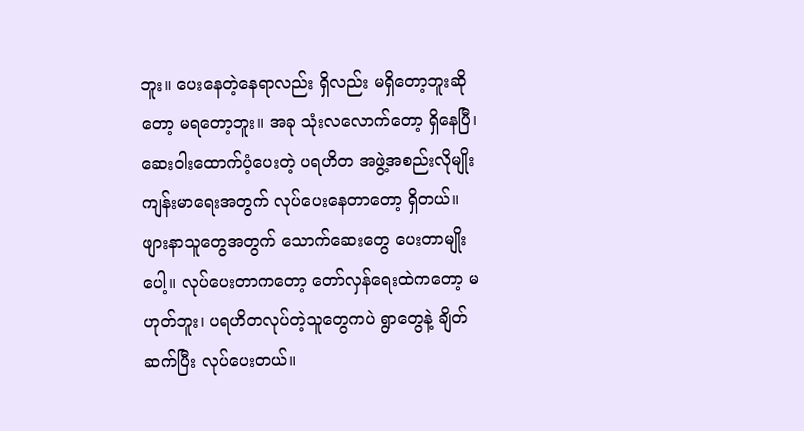ဘူး။ ပေးနေတဲ့နေရာလည်း ရှိလည်း မရှိတော့ဘူးဆိုတော့ မရတော့ဘူး။ အခု သုံးလလောက်တော့ ရှိနေပြီ၊ ဆေးဝါးထောက်ပံ့ပေးတဲ့ ပရဟိတ အဖွဲ့အစည်းလိုမျိုး ကျန်းမာရေးအတွက် လုပ်ပေးနေတာတော့ ရှိတယ်။ ဖျားနာသူတွေအတွက် သောက်ဆေးတွေ ပေးတာမျိုးပေါ့။ လုပ်ပေးတာကတော့ တော်လှန်ရေးထဲကတော့ မဟုတ်ဘူး၊ ပရဟိတလုပ်တဲ့သူတွေကပဲ ရွာတွေနဲ့ ချိတ်ဆက်ပြီး လုပ်ပေးတယ်။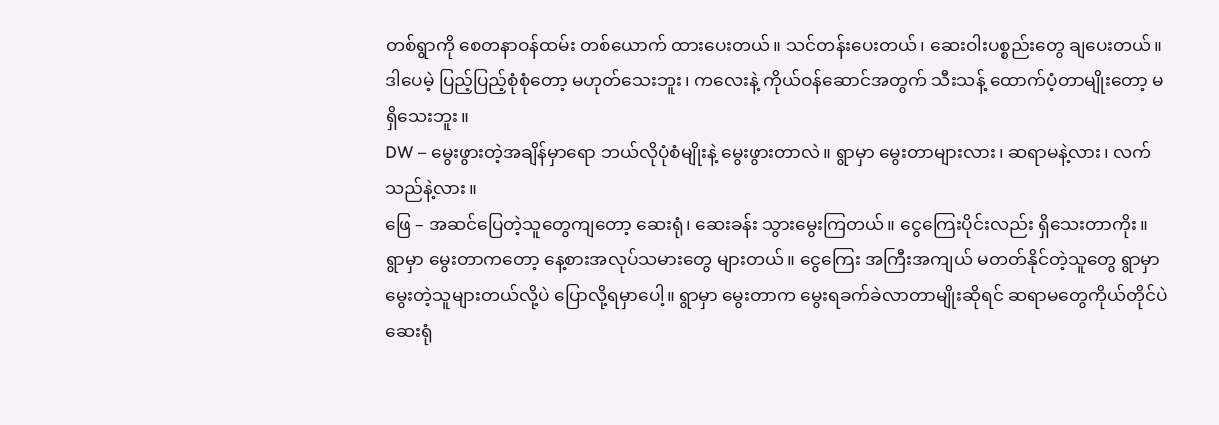တစ်ရွာကို စေတနာဝန်ထမ်း တစ်ယောက် ထားပေးတယ်။ သင်တန်းပေးတယ်၊ ဆေးဝါးပစ္စည်းတွေ ချပေးတယ်။ ဒါပေမဲ့ ပြည့်ပြည့်စုံစုံတော့ မဟုတ်သေးဘူး၊ ကလေးနဲ့ ကိုယ်ဝန်ဆောင်အတွက် သီးသန့် ထောက်ပံ့တာမျိုးတော့ မရှိသေးဘူး။
DW – မွေးဖွားတဲ့အချိန်မှာရော ဘယ်လိုပုံစံမျိုးနဲ့ မွေးဖွားတာလဲ။ ရွာမှာ မွေးတာများလား၊ ဆရာမနဲ့လား၊ လက်သည်နဲ့လား။
ဖြေ – အဆင်ပြေတဲ့သူတွေကျတော့ ဆေးရုံ၊ ဆေးခန်း သွားမွေးကြတယ်။ ငွေကြေးပိုင်းလည်း ရှိသေးတာကိုး။ ရွာမှာ မွေးတာကတော့ နေ့စားအလုပ်သမားတွေ များတယ်။ ငွေကြေး အကြီးအကျယ် မတတ်နိုင်တဲ့သူတွေ ရွာမှာ မွေးတဲ့သူများတယ်လို့ပဲ ပြောလို့ရမှာပေါ့။ ရွာမှာ မွေးတာက မွေးရခက်ခဲလာတာမျိုးဆိုရင် ဆရာမတွေကိုယ်တိုင်ပဲ ဆေးရုံ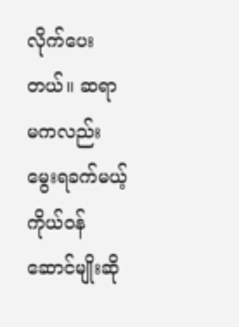လိုက်ပေးတယ်။ ဆရာမကလည်း မွေးရခက်မယ့် ကိုယ်ဝန်ဆောင်မျိုးဆို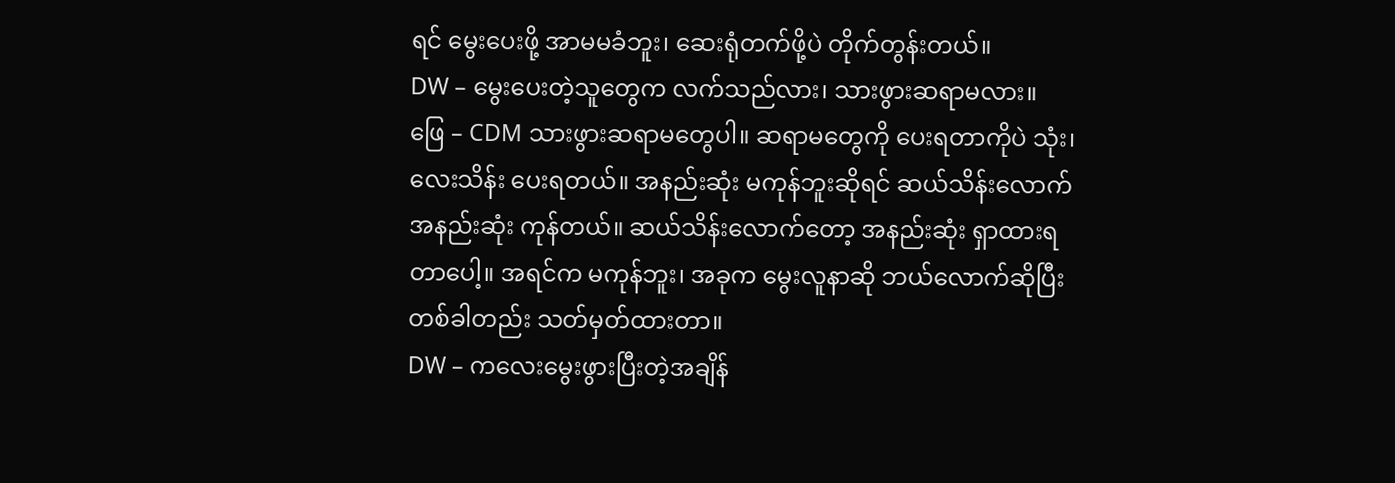ရင် မွေးပေးဖို့ အာမမခံဘူး၊ ဆေးရုံတက်ဖို့ပဲ တိုက်တွန်းတယ်။
DW – မွေးပေးတဲ့သူတွေက လက်သည်လား၊ သားဖွားဆရာမလား။
ဖြေ – CDM သားဖွားဆရာမတွေပါ။ ဆရာမတွေကို ပေးရတာကိုပဲ သုံး၊ လေးသိန်း ပေးရတယ်။ အနည်းဆုံး မကုန်ဘူးဆိုရင် ဆယ်သိန်းလောက် အနည်းဆုံး ကုန်တယ်။ ဆယ်သိန်းလောက်တော့ အနည်းဆုံး ရှာထားရတာပေါ့။ အရင်က မကုန်ဘူး၊ အခုက မွေးလူနာဆို ဘယ်လောက်ဆိုပြီး တစ်ခါတည်း သတ်မှတ်ထားတာ။
DW – ကလေးမွေးဖွားပြီးတဲ့အချိန်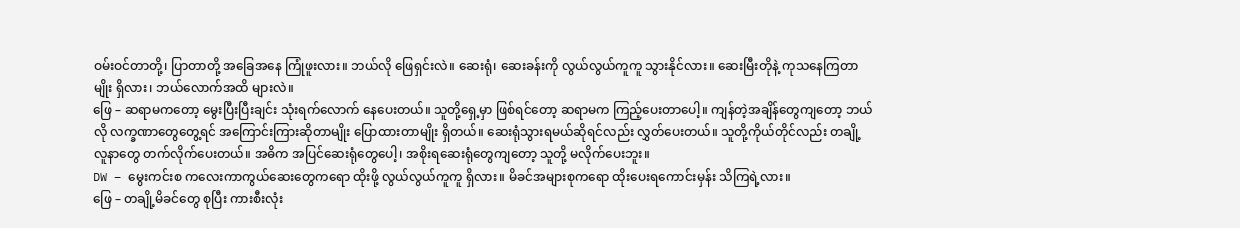ဝမ်းဝင်တာတို့၊ ပြာတာတို့ အခြေအနေ ကြုံဖူးလား။ ဘယ်လို ဖြေရှင်းလဲ။ ဆေးရုံ၊ ဆေးခန်းကို လွယ်လွယ်ကူကူ သွားနိုင်လား။ ဆေးမြီးတိုနဲ့ ကုသနေကြတာမျိုး ရှိလား၊ ဘယ်လောက်အထိ များလဲ။
ဖြေ – ဆရာမကတော့ မွေးပြီးပြီးချင်း သုံးရက်လောက် နေပေးတယ်။ သူတို့ရှေ့မှာ ဖြစ်ရင်တော့ ဆရာမက ကြည့်ပေးတာပေါ့။ ကျန်တဲ့အချိန်တွေကျတော့ ဘယ်လို လက္ခဏာတွေတွေ့ရင် အကြောင်းကြားဆိုတာမျိုး ပြောထားတာမျိုး ရှိတယ်။ ဆေးရုံသွားရမယ်ဆိုရင်လည်း လွှတ်ပေးတယ်။ သူတို့ကိုယ်တိုင်လည်း တချို့လူနာတွေ တက်လိုက်ပေးတယ်။ အဓိက အပြင်ဆေးရုံတွေပေါ့၊ အစိုးရဆေးရုံတွေကျတော့ သူတို့ မလိုက်ပေးဘူး။
DW – မွေးကင်းစ ကလေးကာကွယ်ဆေးတွေကရော ထိုးဖို့ လွယ်လွယ်ကူကူ ရှိလား။ မိခင်အများစုကရော ထိုးပေးရကောင်းမှန်း သိကြရဲ့လား။
ဖြေ – တချို့မိခင်တွေ စုပြီး ကားစီးလုံး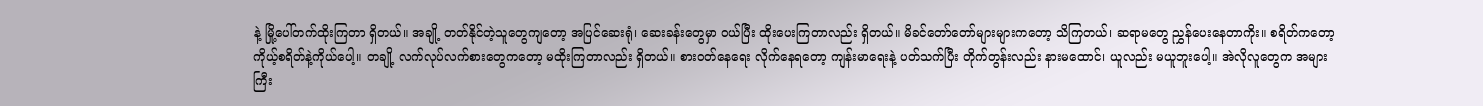နဲ့ မြို့ပေါ်တက်ထိုးကြတာ ရှိတယ်။ အချို့ တတ်နိုင်တဲ့သူတွေကျတော့ အပြင်ဆေးရုံ၊ ဆေးခန်းတွေမှာ ဝယ်ပြီး ထိုးပေးကြတာလည်း ရှိတယ်။ မိခင်တော်တော်များများကတော့ သိကြတယ်၊ ဆရာမတွေ ညွှန်ပေးနေတာကိုး။ စရိတ်ကတော့ ကိုယ့်စရိတ်နဲ့ကိုယ်ပေါ့။ တချို့ လက်လုပ်လက်စားတွေကတော့ မထိုးကြတာလည်း ရှိတယ်။ စားဝတ်နေရေး လိုက်နေရတော့ ကျန်းမာရေးနဲ့ ပတ်သက်ပြီး တိုက်တွန်းလည်း နားမထောင်၊ ယူလည်း မယူဘူးပေါ့။ အဲလိုလူတွေက အများကြီး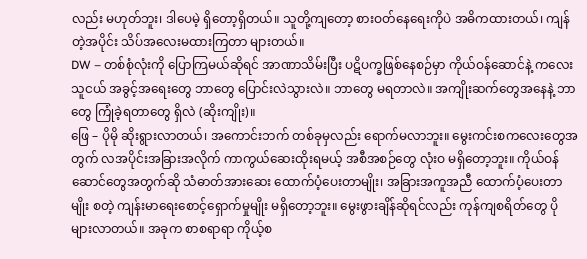လည်း မဟုတ်ဘူး၊ ဒါပေမဲ့ ရှိတော့ရှိတယ်။ သူတို့ကျတော့ စားဝတ်နေရေးကိုပဲ အဓိကထားတယ်၊ ကျန်တဲ့အပိုင်း သိပ်အလေးမထားကြတာ များတယ်။
DW – တစ်စုံလုံးကို ပြောကြမယ်ဆိုရင် အာဏာသိမ်းပြီး ပဋိပက္ခဖြစ်နေစဉ်မှာ ကိုယ်ဝန်ဆောင်နဲ့ ကလေးသူငယ် အခွင့်အရေးတွေ ဘာတွေ ပြောင်းလဲသွားလဲ။ ဘာတွေ မရတာလဲ။ အကျိုးဆက်တွေအနေနဲ့ ဘာတွေ ကြုံခဲ့ရတာတွေ ရှိလဲ (ဆိုးကျိုး)။
ဖြေ – ပိုမို ဆိုးရွားလာတယ်၊ အကောင်းဘက် တစ်ခုမှလည်း ရောက်မလာဘူး။ မွေးကင်းစကလေးတွေအတွက် လအပိုင်းအခြားအလိုက် ကာကွယ်ဆေးထိုးရမယ့် အစီအစဉ်တွေ လုံးဝ မရှိတော့ဘူး။ ကိုယ်ဝန်ဆောင်တွေအတွက်ဆို သံဓာတ်အားဆေး ထောက်ပံ့ပေးတာမျိုး၊ အခြားအကူအညီ ထောက်ပံ့ပေးတာမျိုး စတဲ့ ကျန်းမာရေးစောင့်ရှောက်မှုမျိုး မရှိတော့ဘူး။ မွေးဖွားချိန်ဆိုရင်လည်း ကုန်ကျစရိတ်တွေ ပိုများလာတယ်။ အခုက စာစရာရာ ကိုယ့်စ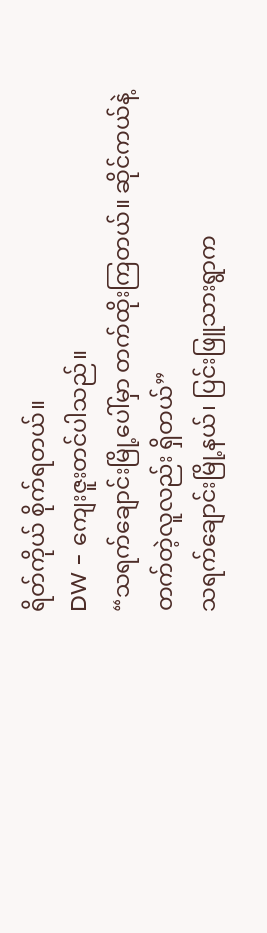ရိတ်ကိုယ် စိုက်ရတယ်။
DW – ကျေးဇူးတင်ပါသည်။
“သရက်ချောင်းမြို့ပေါ်မှာ တက်ထိုးကြတယ်။ ဆိုင်ကယ်နဲ့ တက်တဲ့လူလည်း ရှိတယ်”
သရက်ချောင်းမြို့နယ်၊ ပြင်းဖြူသားရွာက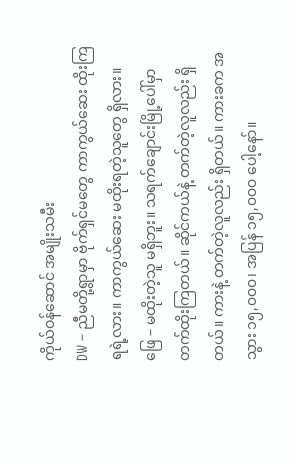ကိုယ်ဝန်ဆောင် အမျိုးသမီး
DW – ညီမတို့ရွာမှာ ဗိုက်ရှင်မတွေ ကာကွယ်ဆေး ထိုးကြရရဲ့လား။ ကာကွယ်ဆေး မထိုးရတဲ့သူတွေ ရှိလား။
ဖြေ – မထိုးတဲ့သူ မရှိဘူး။ သရက်ချောင်းမြို့ပေါ်မှာ တက်ထိုးကြတယ်။ ဆိုင်ကယ်နဲ့ တက်တဲ့လူလည်း ရှိတယ်။ ကားနဲ့ တက်တဲ့လူလည်း ရှိတယ်။ ကားခက အသွား ၁၅,၀၀၀၊ အပြန် ၁၅,၀၀၀ ပေါ့နော်။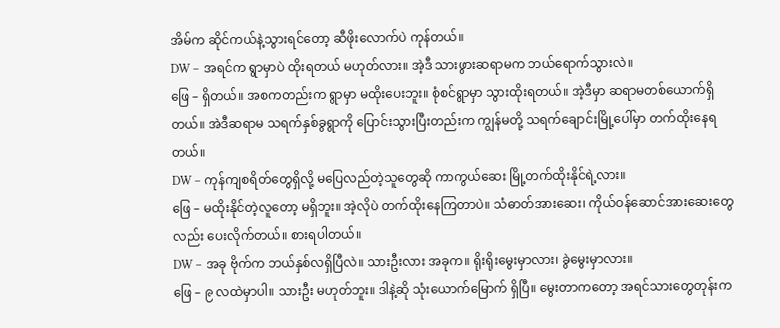အိမ်က ဆိုင်ကယ်နဲ့သွားရင်တော့ ဆီဖိုးလောက်ပဲ ကုန်တယ်။
DW – အရင်က ရွာမှာပဲ ထိုးရတယ် မဟုတ်လား။ အဲ့ဒီ သားဖွားဆရာမက ဘယ်ရောက်သွားလဲ။
ဖြေ – ရှိတယ်။ အစကတည်းက ရွာမှာ မထိုးပေးဘူး။ စုံစင်ရွာမှာ သွားထိုးရတယ်။ အဲ့ဒီမှာ ဆရာမတစ်ယောက်ရှိတယ်။ အဲဒီဆရာမ သရက်နှစ်ခွရွာကို ပြောင်းသွားပြီးတည်းက ကျွန်မတို့ သရက်ချောင်းမြို့ပေါ်မှာ တက်ထိုးနေရတယ်။
DW – ကုန်ကျစရိတ်တွေရှိလို့ မပြေလည်တဲ့သူတွေဆို ကာကွယ်ဆေး မြို့တက်ထိုးနိုင်ရဲ့လား။
ဖြေ – မထိုးနိုင်တဲ့လူတော့ မရှိဘူး။ အဲ့လိုပဲ တက်ထိုးနေကြတာပဲ။ သံဓာတ်အားဆေး၊ ကိုယ်ဝန်ဆောင်အားဆေးတွေလည်း ပေးလိုက်တယ်။ စားရပါတယ်။
DW – အခု ဗိုက်က ဘယ်နှစ်လရှိပြီလဲ။ သားဦးလား အခုက။ ရိုးရိုးမွေးမှာလား၊ ခွဲမွေးမှာလား။
ဖြေ – ၉ လထဲမှာပါ။ သားဦး မဟုတ်ဘူး။ ဒါနဲ့ဆို သုံးယောက်မြောက် ရှိပြီ။ မွေးတာကတော့ အရင်သားတွေတုန်းက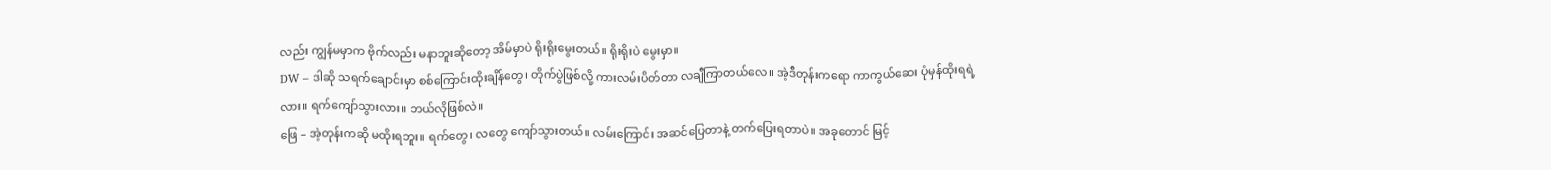လည်း ကျွန်မမှာက ဗိုက်လည်း မနာဘူးဆိုတော့ အိမ်မှာပဲ ရိုးရိုးမွေးတယ်။ ရိုးရိုးပဲ မွေးမှာ။
DW – ဒါဆို သရက်ချောင်းမှာ စစ်ကြောင်းထိုးချိန်တွေ၊ တိုက်ပွဲဖြစ်လို့ ကားလမ်းပိတ်တာ လချီကြာတယ်လေ။ အဲ့ဒီတုန်းကရော ကာကွယ်ဆေး ပုံမှန်ထိုးရရဲ့လား။ ရက်ကျော်သွားလား။ ဘယ်လိုဖြစ်လဲ။
ဖြေ – အဲ့တုန်းကဆို မထိုးရဘူး။ ရက်တွေ၊ လတွေ ကျော်သွားတယ်။ လမ်းကြောင်း အဆင်ပြေတာနဲ့ တက်ပြေးရတာပဲ။ အခုတောင် မြင့်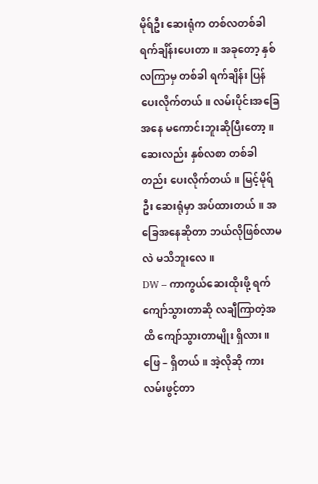မိုရ်ဦး ဆေးရုံက တစ်လတစ်ခါ ရက်ချိန်းပေးတာ။ အခုတော့ နှစ်လကြာမှ တစ်ခါ ရက်ချိန်း ပြန်ပေးလိုက်တယ်။ လမ်းပိုင်းအခြေအနေ မကောင်းဘူးဆိုပြီးတော့။ ဆေးလည်း နှစ်လစာ တစ်ခါတည်း ပေးလိုက်တယ်။ မြင့်မိုရ်ဦး ဆေးရုံမှာ အပ်ထားတယ်။ အခြေအနေဆိုတာ ဘယ်လိုဖြစ်လာမလဲ မသိဘူးလေ။
DW – ကာကွယ်ဆေးထိုးဖို့ ရက်ကျော်သွားတာဆို လချီကြာတဲ့အထိ ကျော်သွားတာမျိုး ရှိလား။
ဖြေ – ရှိတယ်။ အဲ့လိုဆို ကားလမ်းဖွင့်တာ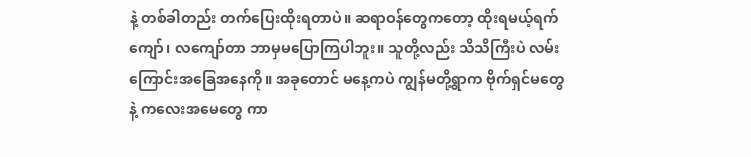နဲ့ တစ်ခါတည်း တက်ပြေးထိုးရတာပဲ။ ဆရာဝန်တွေကတော့ ထိုးရမယ့်ရက် ကျော်၊ လကျော်တာ ဘာမှမပြောကြပါဘူး။ သူတို့လည်း သိသိကြီးပဲ လမ်းကြောင်းအခြေအနေကို။ အခုတောင် မနေ့ကပဲ ကျွန်မတို့ရွာက ဗိုက်ရှင်မတွေနဲ့ ကလေးအမေတွေ ကာ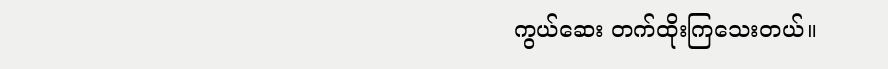ကွယ်ဆေး တက်ထိုးကြသေးတယ်။